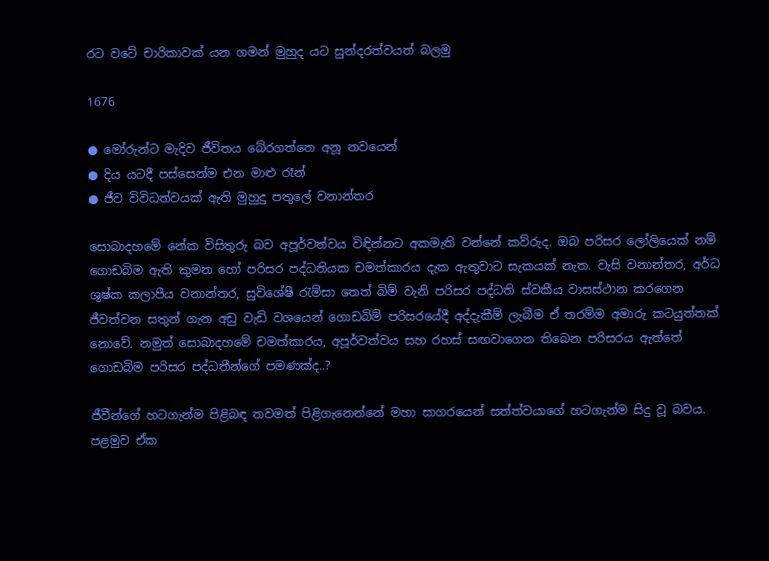රට වටේ චාරිකාවක් යන ගමන් මුහුද යට සුන්දරත්වයත් බලමු

1676

● මෝරුන්ට මැදිව ජීවිතය බේරගත්තෙ අනූ නවයෙන්
● දිය යටදී පස්සෙන්ම එන මාළු රෑන්
● ජීව විවිධත්වයක් ඇති මුහුදු පතුලේ වනාන්තර

සොබාදහමේ නේක විසිතුරු බව අපූර්වත්වය විඳින්නට අකමැති වන්නේ කව්රුද. ඔබ පරිසර ලෝලියෙක් නම් ගොඩබිම ඇති කුමන හෝ පරිසර පද්ධතියක චමත්කාරය දැක ඇතුවාට සැකයක් නැත. වැසි වනාන්තර, අර්ධ ශුෂ්ක කලාපීය වනාන්තර, සුවිශේෂී රැම්සා තෙත් බිම් වැනි පරිසර පද්ධති ස්වකීය වාසස්ථාන කරගෙන ජීවත්වන සතුන් ගැන අඩු වැඩි වශයෙන් ගොඩබිම් පරිසරයේදී අද්දැකීම් ලැබීම ඒ තරම්ම අමාරු කටයුත්තක් නොවේ. නමුත් සොබාදහමේ චමත්කාරය, අපූර්වත්වය සහ රහස් සඟවාගෙන තිබෙන පරිසරය ඇත්තේ ගොඩබිම පරිසර පද්ධතීන්ගේ පමණක්ද..?

ජීවීන්ගේ හටගැන්ම පිළිබඳ තවමත් පිළිගැනෙන්නේ මහා සාගරයෙන් සත්ත්වයාගේ හටගැන්ම සිදු වූ බවය. පළමුව ඒක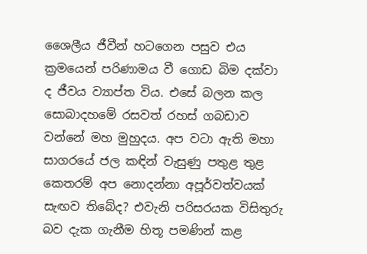ශෛලීය ජීවීන් හටගෙන පසුව එය ක්‍රමයෙන් පරිණාමය වී ගොඩ බිම දක්වා ද ජීවය ව්‍යාප්ත විය. එසේ බලන කල සොබාදහමේ රසවත් රහස් ගබඩාව වන්නේ මහ මුහුදය. අප වටා ඇති මහා සාගරයේ ජල කඳින් වැසුණු පතුළ තුළ කෙතරම් අප නොදන්නා අපූර්වත්වයක් සැඟව තිබේද? එවැනි පරිසරයක විසිතුරු බව දැක ගැනීම හිතූ පමණින් කළ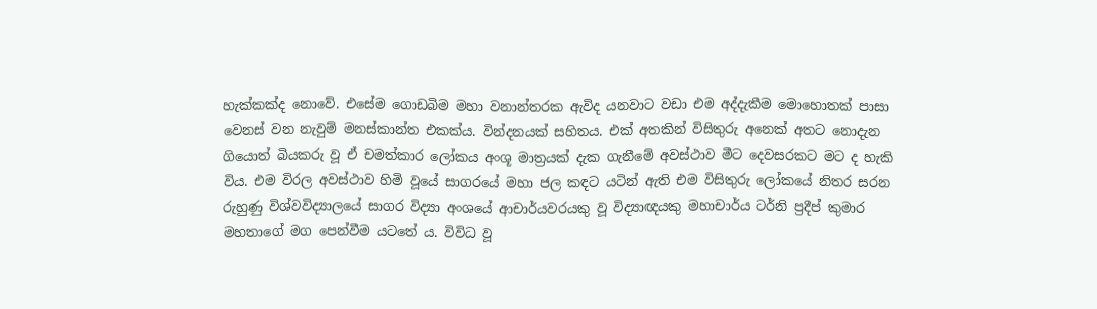හැක්කක්ද නොවේ. එසේම ගොඩබිම මහා වනාන්තරක ඇවිද යනවාට වඩා එම අද්දැකීම මොහොතක් පාසා වෙනස් වන නැවුම් මනස්කාන්ත එකක්ය. වින්දනයක් සහිතය. එක් අතකින් විසිතුරු අනෙක් අතට නොදැන ගියොත් බියකරු වූ ඒ චමත්කාර ලෝකය අංශූ මාත්‍රයක් දැක ගැනීමේ අවස්ථාව මීට දෙවසරකට මට ද හැකි විය. එම විරල අවස්ථාව හිමි වූයේ සාගරයේ මහා ජල කඳට යටින් ඇති එම විසිතුරු ලෝකයේ නිතර සරන රුහුණු විශ්වවිද්‍යාලයේ සාගර විද්‍යා අංශයේ ආචාර්යවරයකු වූ විද්‍යාඥයකු මහාචාර්ය ටර්නි ප්‍රදීප් කුමාර මහතාගේ මග පෙන්වීම යටතේ ය. විවිධ වූ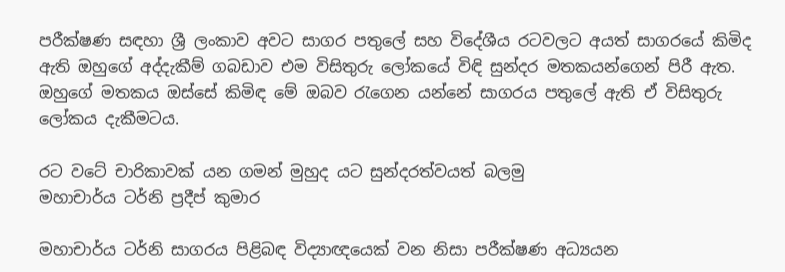පරීක්ෂණ සඳහා ශ්‍රී ලංකාව අවට සාගර පතුලේ සහ විදේශීය රටවලට අයත් සාගරයේ කිමිද ඇති ඔහුගේ අද්දැකීම් ගබඩාව එම විසිතුරු ලෝකයේ විඳි සුන්දර මතකයන්ගෙන් පිරී ඇත. ඔහුගේ මතකය ඔස්සේ කිමිඳ මේ ඔබව රැගෙන යන්නේ සාගරය පතුලේ ඇති ඒ විසිතුරු ලෝකය දැකීමටය.

රට වටේ චාරිකාවක් යන ගමන් මුහුද යට සුන්දරත්වයත් බලමු
මහාචාර්ය ටර්නි ප්‍රදීප් කුමාර

මහාචාර්ය ටර්නි සාගරය පිළිබඳ විද්‍යාඥයෙක් වන නිසා පරීක්ෂණ අධ්‍යයන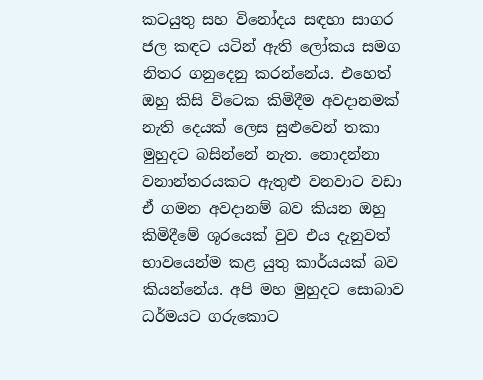කටයුතු සහ විනෝදය සඳහා සාගර ජල කඳට යටින් ඇති ලෝකය සමග නිතර ගනුදෙනු කරන්නේය. එහෙත් ඔහු කිසි විටෙක කිමිදීම අවදානමක් නැති දෙයක් ලෙස සුළුවෙන් තකා මුහුදට බසින්නේ නැත. නොදන්නා වනාන්තරයකට ඇතුළු වනවාට වඩා ඒ ගමන අවදානම් බව කියන ඔහු කිමිදීමේ ශූරයෙක් වුව එය දැනුවත් භාවයෙන්ම කළ යුතු කාර්යයක් බව කියන්නේය. අපි මහ මුහුදට සොබාව ධර්මයට ගරුකොට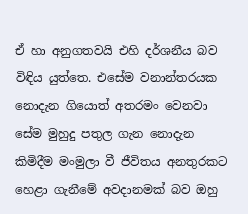ඒ හා අනුගතවයි එහි දර්ශනීය බව විඳිය යුත්තෙ. එසේම වනාන්තරයක නොදැන ගියොත් අතරමං වෙනවා සේම මුහුදු පතුල ගැන නොදැන කිමිදීම මංමුලා වී ජීවිතය අනතුරකට හෙළා ගැනීමේ අවදානමක් බව ඔහු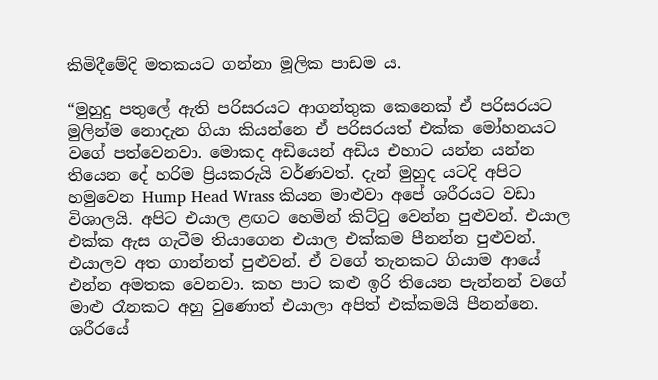කිමිදීමේදි මතකයට ගන්නා මූලික පාඩම ය.

“මුහුදු පතුලේ ඇති පරිසරයට ආගන්තුක කෙනෙක් ඒ පරිසරයට මුලින්ම නොදැන ගියා කියන්නෙ ඒ පරිසරයත් එක්ක මෝහනයට වගේ පත්වෙනවා. මොකද අඩියෙන් අඩිය එහාට යන්න යන්න තියෙන දේ හරිම ප්‍රියකරුයි වර්ණවත්. දැන් මුහුද යටදි අපිට හමුවෙන Hump Head Wrass කියන මාළුවා අපේ ශරීරයට වඩා විශාලයි. අපිට එයාල ළඟට හෙමින් කිට්ටු වෙන්න පුළුවන්. එයාල එක්ක ඇස ගැටීම තියාගෙන එයාල එක්කම පීනන්න පුළුවන්. එයාලව අත ගාන්නත් පුළුවන්. ඒ වගේ තැනකට ගියාම ආයේ එන්න අමතක වෙනවා. කහ පාට කළු ඉරි තියෙන පැන්නන් වගේ මාළු රෑනකට අහු වුණොත් එයාලා අපිත් එක්කමයි පීනන්නෙ. ශරීරයේ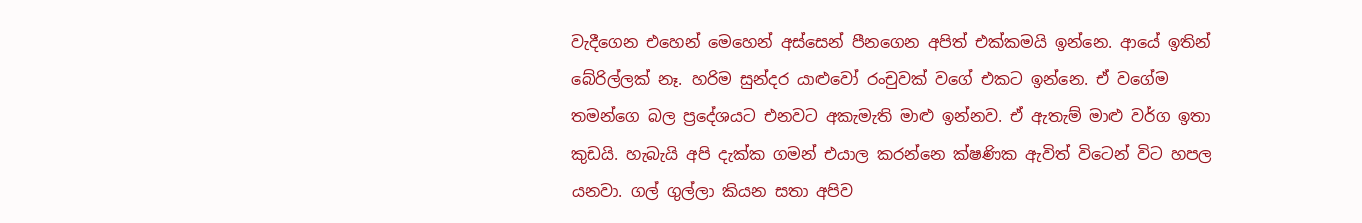වැදීගෙන එහෙන් මෙහෙන් අස්සෙන් පීනගෙන අපිත් එක්කමයි ඉන්නෙ. ආයේ ඉතින් බේරිල්ලක් නෑ. හරිම සුන්දර යාළුවෝ රංචුවක් වගේ එකට ඉන්නෙ. ඒ වගේම තමන්ගෙ බල ප්‍රදේශයට එනවට අකැමැති මාළු ඉන්නව. ඒ ඇතැම් මාළු වර්ග ඉතා කුඩයි. හැබැයි අපි දැක්ක ගමන් එයාල කරන්නෙ ක්ෂණික ඇවිත් විටෙන් විට හපල යනවා. ගල් ගුල්ලා කියන සතා අපිව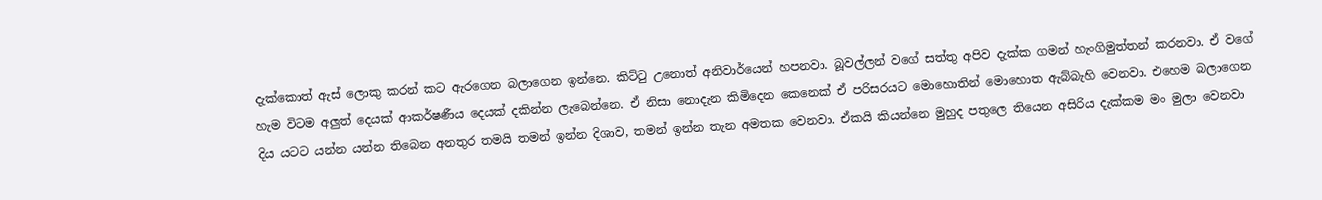දැක්කොත් ඇස් ලොකු කරන් කට ඇරගෙන බලාගෙන ඉන්නෙ. කිට්ටු උනොත් අනිවාර්යෙන් හපනවා. බූවල්ලන් වගේ සත්තු අපිව දැක්ක ගමන් හැංගිමුත්තන් කරනවා. ඒ වගේ හැම විටම අලුත් දෙයක් ආකර්ෂණීය දෙයක් දකින්න ලැබෙන්නෙ. ඒ නිසා නොදැන කිමිදෙන කෙනෙක් ඒ පරිසරයට මොහොතින් මොහොත ඇබ්බැහි වෙනවා. එහෙම බලාගෙන දිය යටට යන්න යන්න තිබෙන අනතුර තමයි තමන් ඉන්න දිශාව, තමන් ඉන්න තැන අමතක වෙනවා. ඒකයි කියන්නෙ මුහුද පතුලෙ තියෙන අසිරිය දැක්කම මං මුලා වෙනවා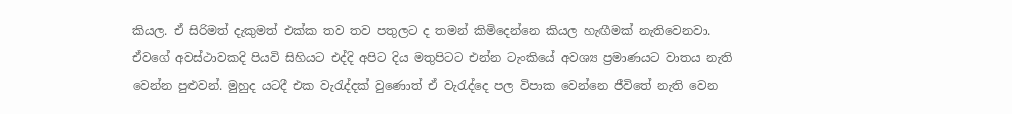කියල. ඒ සිරිමත් දැකුමත් එක්ක තව තව පතුලට ද තමන් කිමිදෙන්නෙ කියල හැඟීමක් නැතිවෙනවා. ඒවගේ අවස්ථාවකදි පියවි සිහියට එද්දි අපිට දිය මතුපිටට එන්න ටැංකියේ අවශ්‍ය ප්‍රමාණයට වාතය නැති වෙන්න පුළුවන්. මුහුද යටදී එක වැරැද්දක් වුණොත් ඒ වැරැද්දෙ පල විපාක වෙන්නෙ ජීවිතේ නැති වෙන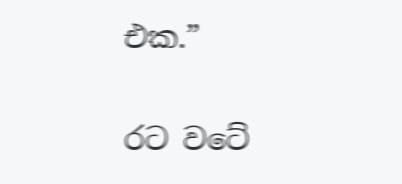එක.”

රට වටේ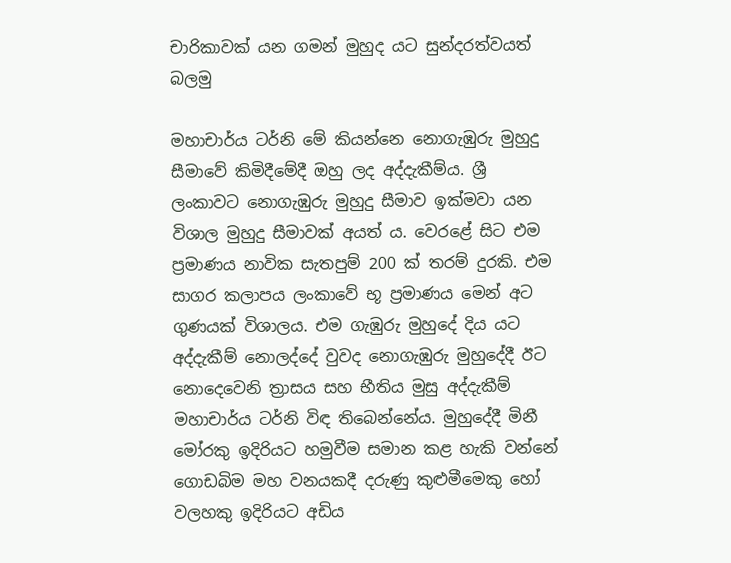චාරිකාවක් යන ගමන් මුහුද යට සුන්දරත්වයත් බලමු

මහාචාර්ය ටර්නි මේ කියන්නෙ නොගැඹුරු මුහුදු සීමාවේ කිමිදීමේදී ඔහු ලද අද්දැකීම්ය. ශ්‍රී ලංකාවට නොගැඹුරු මුහුදු සීමාව ඉක්මවා යන විශාල මුහුදු සීමාවක් අයත් ය. වෙරළේ සිට එම ප්‍රමාණය නාවික සැතපුම් 200 ක් තරම් දුරකි. එම සාගර කලාපය ලංකාවේ භූ ප්‍රමාණය මෙන් අට ගුණයක් විශාලය. එම ගැඹුරු මුහුදේ දිය යට අද්දැකීම් නොලද්දේ වුවද නොගැඹුරු මුහුදේදී ඊට නොදෙවෙනි ත්‍රාසය සහ භීතිය මුසු අද්දැකීම් මහාචාර්ය ටර්නි විඳ තිබෙන්නේය. මුහුදේදී මිනී මෝරකු ඉදිරියට හමුවීම සමාන කළ හැකි වන්නේ ගොඩබිම මහ වනයකදී දරුණු කුළුමීමෙකු හෝ වලහකු ඉදිරියට අඩිය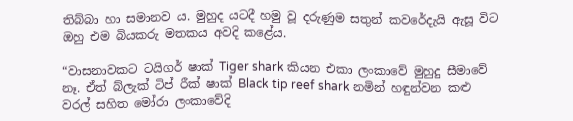තිබ්බා හා සමානව ය. මුහුද යටදී හමු වූ දරුණුම සතුන් කවරේදැයි ඇසූ විට ඔහු එම බියකරු මතකය අවදි කළේය.

“වාසනාවකට ටයිගර් ෂාක් Tiger shark කියන එකා ලංකාවේ මුහුදු සීමාවේ නෑ. ඒත් බ්ලැක් ටිප් රීක් ෂාක් Black tip reef shark නමින් හඳුන්වන කළු වරල් සහිත මෝරා ලංකාවේදි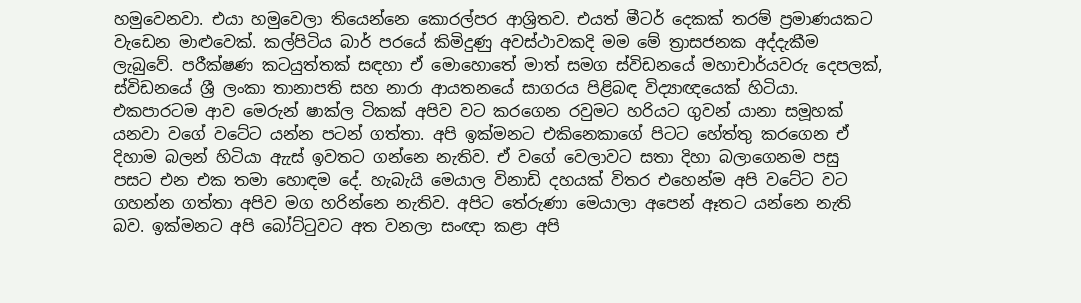හමුවෙනවා. එයා හමුවෙලා තියෙන්නෙ කොරල්පර ආශ්‍රිතව. එයත් මීටර් දෙකක් තරම් ප්‍රමාණයකට වැඩෙන මාළුවෙක්. කල්පිටිය බාර් පරයේ කිමිදුණු අවස්ථාවකදි මම මේ ත්‍රාසජනක අද්දැකීම ලැබුවේ. පරීක්ෂණ කටයුත්තක් සඳහා ඒ මොහොතේ මාත් සමග ස්විඩනයේ මහාචාර්යවරු දෙපලක්, ස්විඩනයේ ශ්‍රී ලංකා තානාපති සහ නාරා ආයතනයේ සාගරය පිළිබඳ විද්‍යාඥයෙක් හිටියා. එකපාරටම ආව මෙරුන් ෂාක්ල ටිකක් අපිව වට කරගෙන රවුමට හරියට ගුවන් යානා සමූහක් යනවා වගේ වටේට යන්න පටන් ගත්තා. අපි ඉක්මනට එකිනෙකාගේ පිටට හේත්තු කරගෙන ඒ දිහාම බලන් හිටියා ඇැස් ඉවතට ගන්නෙ නැතිව. ඒ වගේ වෙලාවට සතා දිහා බලාගෙනම පසු පසට එන එක තමා හොඳම දේ. හැබැයි මෙයාල විනාඩි දහයක් විතර එහෙන්ම අපි වටේට වට ගහන්න ගත්තා අපිව මග හරින්නෙ නැතිව. අපිට තේරුණා මෙයාලා අපෙන් ඈතට යන්නෙ නැති බව. ඉක්මනට අපි බෝට්ටුවට අත වනලා සංඥා කළා අපි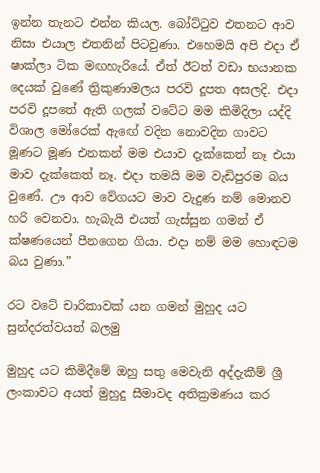ඉන්න තැනට එන්න කියල. බෝට්ටුව එතනට ආව නිසා එයාල එතනින් පිටවුණා. එහෙමයි අපි එදා ඒ ෂාක්ලා ටික මඟහැරියේ. ඒත් ඊටත් වඩා භයානක දෙයක් වුණේ ත්‍රිකුණාමලය පරවි දූපත අසලදි. එදා පරවි දූපතේ ඇති ගලක් වටේට මම කිමිදිලා යද්දි විශාල මෝරෙක් ඇඟේ වදින නොවදින ගාවට මූණට මූණ එනකන් මම එයාව දැක්කෙත් නෑ එයා මාව දැක්කෙත් නෑ. එදා තමයි මම වැඩිපුරම බය වුණේ. ඌ ආව වේගයට මාව වැදුණ නම් මොනව හරි වෙනවා. හැබැයි එයත් ගැස්සුන ගමන් ඒ ක්ෂණයෙන් පීනගෙන ගියා. එදා නම් මම හොඳටම බය වුණා.”

රට වටේ චාරිකාවක් යන ගමන් මුහුද යට සුන්දරත්වයත් බලමු

මුහුද යට කිමිදීමේ ඔහු සතු මෙවැනි අද්දැකීම් ශ්‍රී ලංකාවට අයත් මුහුදු සීමාවද අතික්‍රමණය කර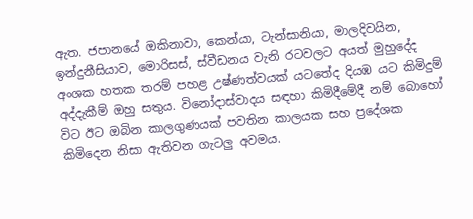ඇත. ජපානයේ ඔකිනාවා, කෙන්යා, ටැන්සානියා, මාලදිවයින, ඉන්දුනීසියාව, මොරිසස්, ස්වීඩනය වැනි රටවලට අයත් මුහුදේද අංශක හතක තරම් පහළ උෂ්ණත්වයක් යටතේද දියඹ යට කිමිදුම් අද්දැකීම් ඔහු සතුය. විනෝදාස්වාදය සඳහා කිමිදීමේදී නම් බොහෝ විට ඊට ඔබින කාලගුණයක් පවතින කාලයක සහ ප්‍රදේශක කිමිදෙන නිසා ඇතිවන ගැටලු අවමය.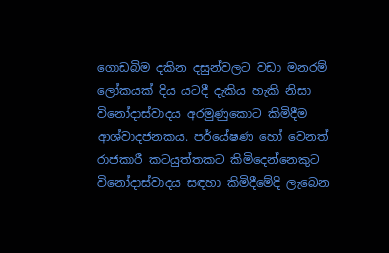ගොඩබිම දකින දසුන්වලට වඩා මනරම් ලෝකයක් දිය යටදී දැකිය හැකි නිසා විනෝදාස්වාදය අරමුණුකොට කිමිදීම ආශ්වාදජනකය. පර්යේෂණ හෝ වෙනත් රාජකාරී කටයුත්තකට කිමිදෙන්නෙකුට විනෝදාස්වාදය සඳහා කිමිදීමේදි ලැබෙන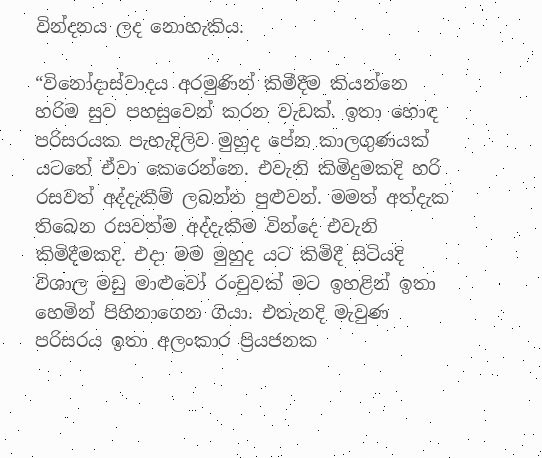වින්දනය ලද නොහැකිය.

“විනෝදාස්වාදය අරමුණින් කිමීදීම කියන්නෙ හරිම සුව පහසුවෙන් කරන වැඩක්. ඉතා හොඳ පරිසරයක පැහැදිලිව මුහුද පේන කාලගුණයක් යටතේ ඒවා කෙරෙන්නෙ. එවැනි කිමිදුමකදි හරි රසවත් අද්දැකීම් ලබන්න පුළුවන්. මමත් අත්දැක තිබෙන රසවත්ම අද්දැකීම වින්දෙ එවැනි කිමිදීමකදි. එදා මම මුහුද යට කිමිදී සිටියදි විශාල මඩු මාළුවෝ රංචුවක් මට ඉහළින් ඉතා හෙමින් පිහිනාගෙන ගියා. එතැනදි මැවුණ පරිසරය ඉතා අලංකාර ප්‍රියජනක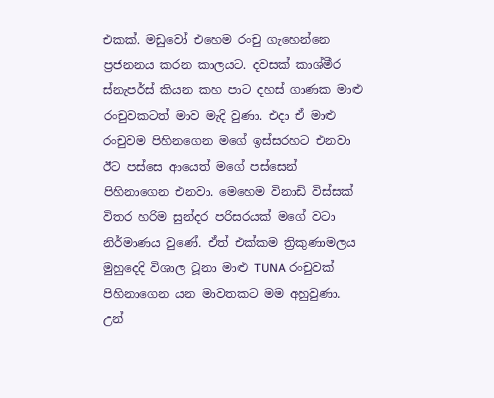එකක්. මඩුවෝ එහෙම රංචු ගැහෙන්නෙ ප්‍රජනනය කරන කාලයට. දවසක් කාශ්මීර ස්නැපර්ස් කියන කහ පාට දහස් ගාණක මාළු රංචුවකටත් මාව මැදි වුණා. එදා ඒ මාළු රංචුවම පිහිනගෙන මගේ ඉස්සරහට එනවා ඊට පස්සෙ ආයෙත් මගේ පස්සෙන් පිහිනාගෙන එනවා. මෙහෙම විනාඩි විස්සක් විතර හරිම සුන්දර පරිසරයක් මගේ වටා නිර්මාණය වුණේ. ඒත් එක්කම ත්‍රිකුණාමලය මුහුදෙදි විශාල ටූනා මාළු TUNA රංචුවක් පිහිනාගෙන යන මාවතකට මම අහුවුණා. උන්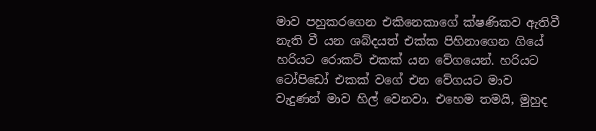මාව පහුකරගෙන එකිනෙකාගේ ක්ෂණිකව ඇතිවී නැති වී යන ශබ්දයත් එක්ක පිහිනාගෙන ගියේ හරියට රොකට් එකක් යන වේගයෙන්. හරියට ටෝපිඩෝ එකක් වගේ එන වේගයට මාව වැදුණන් මාව හිල් වෙනවා. එහෙම තමයි, මුහුද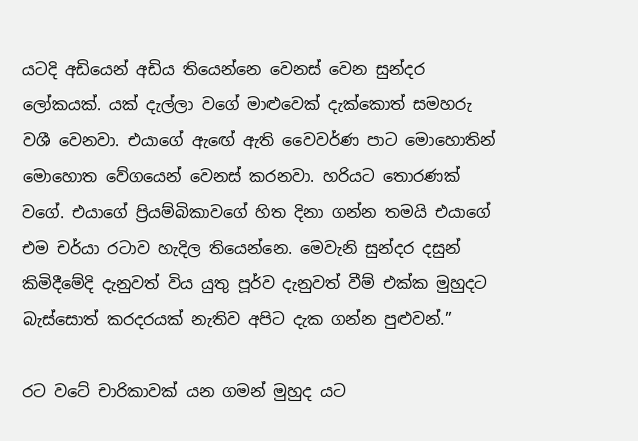යටදි අඩියෙන් අඩිය තියෙන්නෙ වෙනස් වෙන සුන්දර ලෝකයක්. යක් දැල්ලා වගේ මාළුවෙක් දැක්කොත් සමහරු වශී වෙනවා. එයාගේ ඇඟේ ඇති වෛවර්ණ පාට මොහොතින් මොහොත වේගයෙන් වෙනස් කරනවා. හරියට තොරණක් වගේ. එයාගේ ප්‍රියම්බිකාවගේ හිත දිනා ගන්න තමයි එයාගේ එම චර්යා රටාව හැදිල තියෙන්නෙ. මෙවැනි සුන්දර දසුන් කිමිදීමේදි දැනුවත් විය යුතු පූර්ව දැනුවත් වීම් එක්ක මුහුදට බැස්සොත් කරදරයක් නැතිව අපිට දැක ගන්න පුළුවන්.”

රට වටේ චාරිකාවක් යන ගමන් මුහුද යට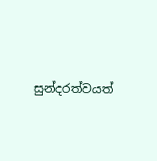සුන්දරත්වයත්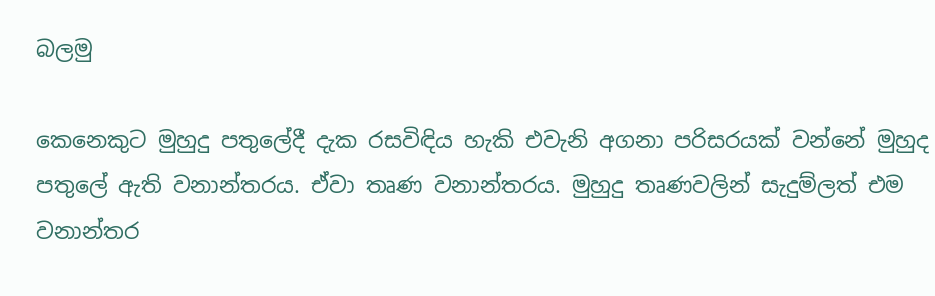බලමු

කෙනෙකුට මුහුදු පතුලේදී දැක රසවිඳිය හැකි එවැනි අගනා පරිසරයක් වන්නේ මුහුද පතුලේ ඇති වනාන්තරය. ඒවා තෘණ වනාන්තරය. මුහුදු තෘණවලින් සැදුම්ලත් එම වනාන්තර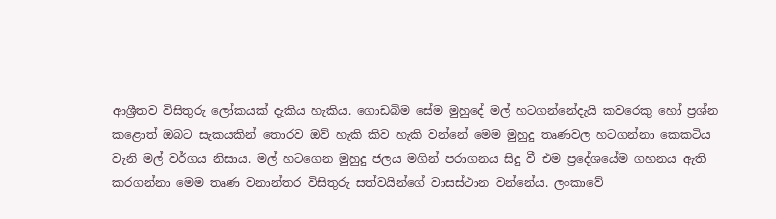ආශ්‍රීතව විසිතුරු ලෝකයක් දැකිය හැකිය. ගොඩබිම සේම මුහුදේ මල් හටගන්නේදැයි කවරෙකු හෝ ප්‍රශ්න කළොත් ඔබට සැකයකින් තොරව ඔව් හැකි කිව හැකි වන්නේ මෙම මුහුදු තෘණවල හටගන්නා කෙකටිය වැනි මල් වර්ගය නිසාය. මල් හටගෙන මුහුදු ජලය මගින් පරාගනය සිදු වී එම ප්‍රදේශයේම ගහනය ඇති කරගන්නා මෙම තෘණ වනාන්තර විසිතුරු සත්වයින්ගේ වාසස්ථාන වන්නේය. ලංකාවේ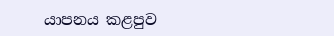යාපනය කළපුව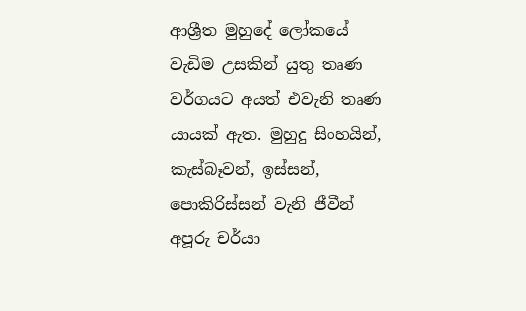ආශ්‍රීත මුහුදේ ලෝකයේ වැඩිම උසකින් යුතු තෘණ වර්ගයට අයත් එවැනි තෘණ යායක් ඇත. මුහුදු සිංහයින්, කැස්බෑවන්, ඉස්සන්, පොකිරිස්සන් වැනි ජීවීන් අපූරු චර්යා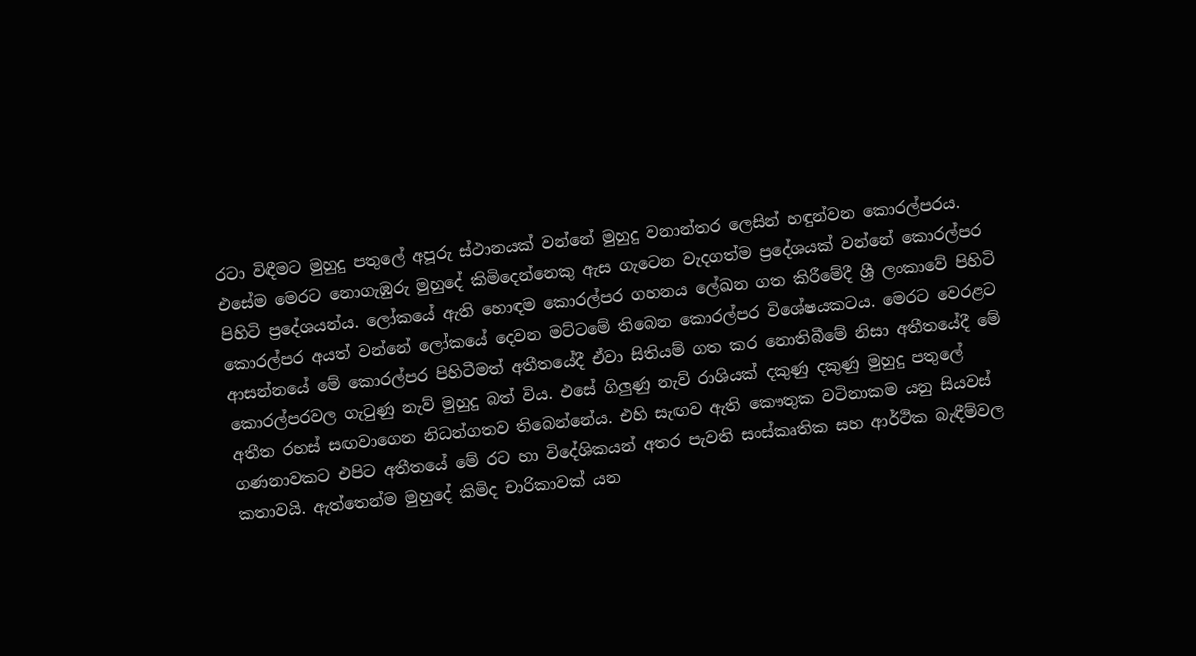රටා විඳීමට මුහුදු පතුලේ අපූරු ස්ථානයක් වන්නේ මුහුදු වනාන්තර ලෙසින් හඳුන්වන කොරල්පරය. එසේම මෙරට නොගැඹුරු මුහුදේ කිමිදෙන්නෙකු ඇස ගැටෙන වැදගත්ම ප්‍රදේශයක් වන්නේ කොරල්පර පිහිටි ප්‍රදේශයන්ය. ලෝකයේ ඇති හොඳම කොරල්පර ගහනය ලේඛන ගත කිරීමේදී ශ්‍රී ලංකාවේ පිහිටි කොරල්පර අයත් වන්නේ ලෝකයේ දෙවන මට්ටමේ තිබෙන කොරල්පර විශේෂයකටය. මෙරට වෙරළට ආසන්නයේ මේ කොරල්පර පිහිටීමත් අතීතයේදී ඒවා සිතියම් ගත කර නොතිබීමේ නිසා අතීතයේදී මේ කොරල්පරවල ගැටුණු නැව් මුහුදු බත් විය. එසේ ගිලුණු නැව් රාශියක් දකුණු දකුණු මුහුදු පතුලේ අතීත රහස් සඟවාගෙන නිධන්ගතව තිබෙන්නේය. එහි සැඟව ඇති කෞතුක වටිනාකම යනු සියවස් ගණනාවකට එපිට අතීතයේ මේ රට හා විදේශිකයන් අතර පැවති සංස්කෘතික සහ ආර්ථික බැඳීම්වල කතාවයි. ඇත්තෙන්ම මුහුදේ කිමිද චාරිකාවක් යන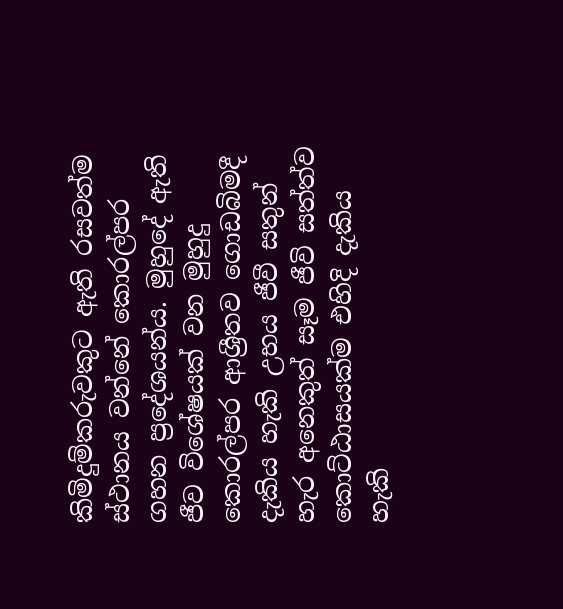කිමිදුම්කරුවකුට ඇති රසවත්ම ස්ථානය වන්නේ කොරල්පර ගහන ප්‍රදේශයන්ය. මුහුදේ ඇති ජීව විශේෂයක් වන මුහුදු කොරල්පර ආශ්‍රීතව ගොඩබිමදී දැකිය හැකි උභය ජීවී සතුන් හැර අනෙකුත් සෑම ජීවි සත්ත්ව කොට්ඨාසයක්ම එහිදි දැකිය හැකි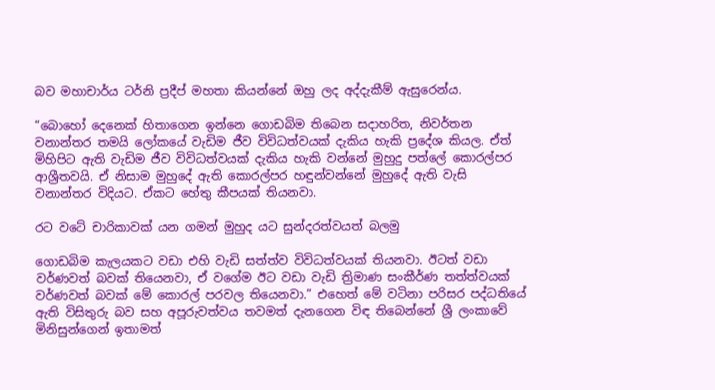බව මහාචාර්ය ටර්නි ප්‍රදීප් මහතා කියන්නේ ඔහු ලද අද්දැකීම් ඇසුරෙන්ය.

“බොහෝ දෙනෙක් හිතාගෙන ඉන්නෙ ගොඩබිම තිබෙන සදාහරිත, නිවර්තන වනාන්තර තමයි ලෝකයේ වැඩිම ජීව විවිධත්වයක් දැකිය හැකි ප්‍රදේශ කියල. ඒත් මිහිපිට ඇති වැඩිම ජීව විවිධත්වයක් දැකිය හැකි වන්නේ මුහුදු පත්ලේ කොරල්පර ආශ්‍රීතවයි. ඒ නිසාම මුහුදේ ඇති කොරල්පර හඳුන්වන්නේ මුහුදේ ඇති වැසි වනාන්තර විදියට. ඒකට හේතු කීපයක් තියනවා.

රට වටේ චාරිකාවක් යන ගමන් මුහුද යට සුන්දරත්වයත් බලමු

ගොඩබිම කැලයකට වඩා එහි වැඩි සත්ත්ව විවිධත්වයක් තියනවා. ඊටත් වඩා වර්ණවත් බවක් තියෙනවා, ඒ වගේම ඊට වඩා වැඩි ත්‍රිමාණ සංකීර්ණ තත්ත්වයක් වර්ණවත් බවක් මේ කොරල් පරවල තියෙනවා.” එහෙත් මේ වටිනා පරිසර පද්ධතියේ ඇති විසිතුරු බව සහ අපූරුවත්වය තවමත් දැනගෙන විඳ තිබෙන්නේ ශ්‍රී ලංකාවේ මිනිසුන්ගෙන් ඉතාමත්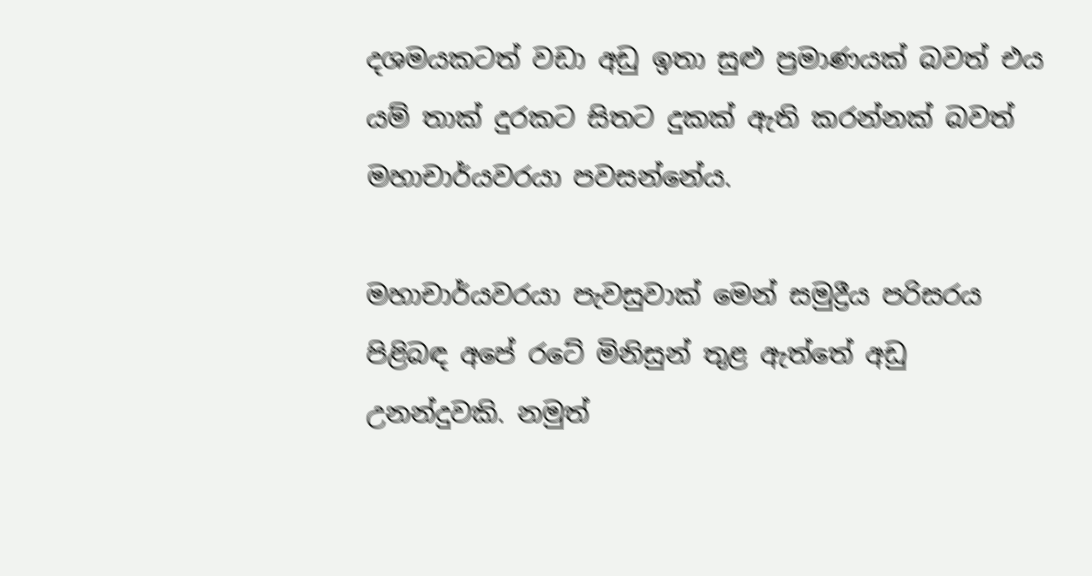දශමයකටත් වඩා අඩු ඉතා සුළු ප්‍රමාණයක් බවත් එය යම් තාක් දුරකට සිතට දුකක් ඇති කරන්නක් බවත් මහාචාර්යවරයා පවසන්නේය.

මහාචාර්යවරයා පැවසුවාක් මෙන් සමුද්‍රීය පරිසරය පිළිබඳ අපේ රටේ මිනිසුන් තුළ ඇත්තේ අඩු උනන්දුවකි. නමුත්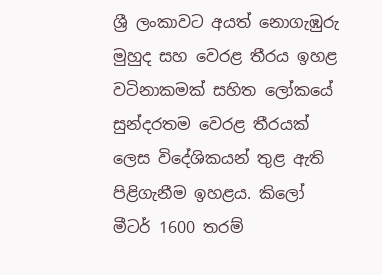ශ්‍රී ලංකාවට අයත් නොගැඹුරු මුහුද සහ වෙරළ තීරය ඉහළ වටිනාකමක් සහිත ලෝකයේ සුන්දරතම වෙරළ තීරයක් ලෙස විදේශිකයන් තුළ ඇති පිළිගැනීම ඉහළය. කිලෝ මීටර් 1600 තරම්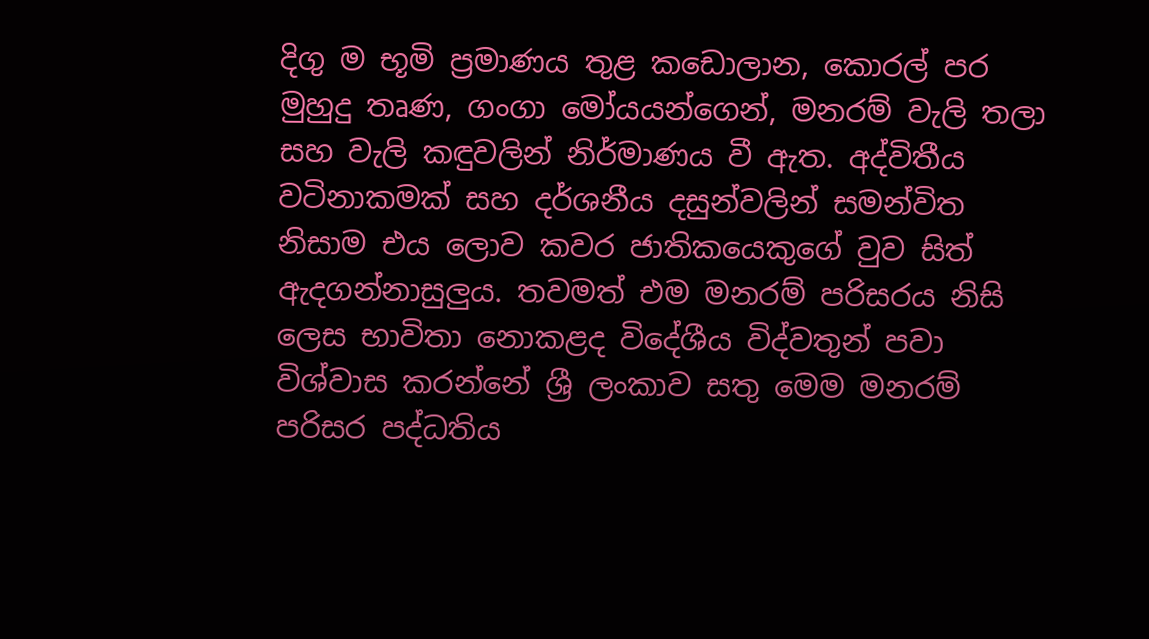දිගු ම භූමි ප්‍රමාණය තුළ කඩොලාන, කොරල් පර මුහුදු තෘණ, ගංගා මෝයයන්ගෙන්, මනරම් වැලි තලා සහ වැලි කඳුවලින් නිර්මාණය වී ඇත. අද්විතීය වටිනාකමක් සහ දර්ශනීය දසුන්වලින් සමන්විත නිසාම එය ලොව කවර ජාතිකයෙකුගේ වුව සිත් ඇදගන්නාසුලුය. තවමත් එම මනරම් පරිසරය නිසි ලෙස භාවිතා නොකළද විදේශීය විද්වතුන් පවා විශ්වාස කරන්නේ ශ්‍රී ලංකාව සතු මෙම මනරම් පරිසර පද්ධතිය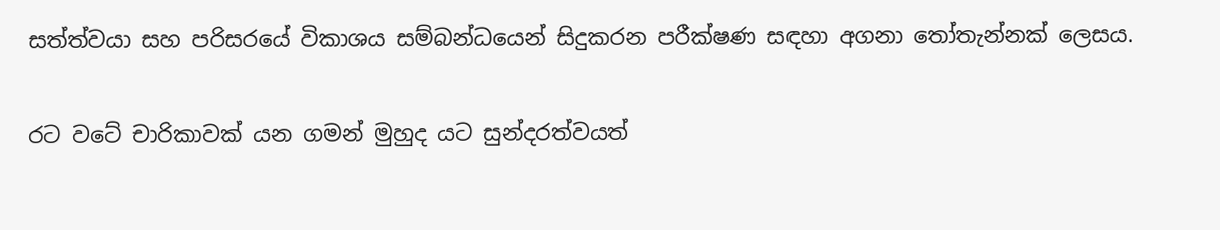සත්ත්වයා සහ පරිසරයේ විකාශය සම්බන්ධයෙන් සිදුකරන පරීක්ෂණ සඳහා අගනා තෝතැන්නක් ලෙසය.

රට වටේ චාරිකාවක් යන ගමන් මුහුද යට සුන්දරත්වයත්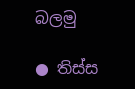බලමු

● තිස්ස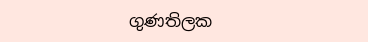ගුණතිලක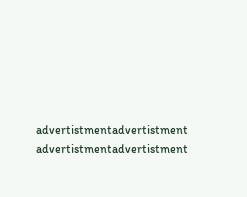advertistmentadvertistment
advertistmentadvertistment